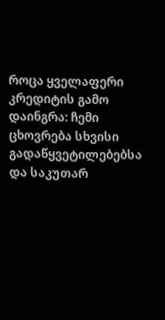როცა ყველაფერი კრედიტის გამო დაინგრა: ჩემი ცხოვრება სხვისი გადაწყვეტილებებსა და საკუთარ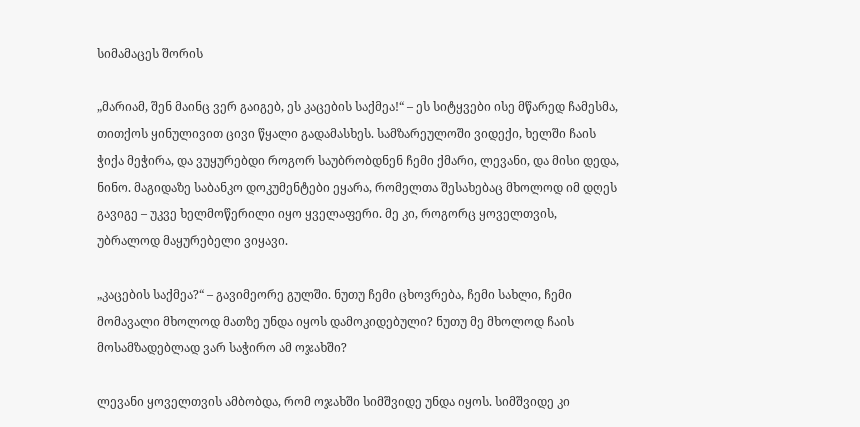სიმამაცეს შორის

„მარიამ, შენ მაინც ვერ გაიგებ, ეს კაცების საქმეა!“ – ეს სიტყვები ისე მწარედ ჩამესმა, თითქოს ყინულივით ცივი წყალი გადამასხეს. სამზარეულოში ვიდექი, ხელში ჩაის ჭიქა მეჭირა, და ვუყურებდი როგორ საუბრობდნენ ჩემი ქმარი, ლევანი, და მისი დედა, ნინო. მაგიდაზე საბანკო დოკუმენტები ეყარა, რომელთა შესახებაც მხოლოდ იმ დღეს გავიგე – უკვე ხელმოწერილი იყო ყველაფერი. მე კი, როგორც ყოველთვის, უბრალოდ მაყურებელი ვიყავი.

„კაცების საქმეა?“ – გავიმეორე გულში. ნუთუ ჩემი ცხოვრება, ჩემი სახლი, ჩემი მომავალი მხოლოდ მათზე უნდა იყოს დამოკიდებული? ნუთუ მე მხოლოდ ჩაის მოსამზადებლად ვარ საჭირო ამ ოჯახში?

ლევანი ყოველთვის ამბობდა, რომ ოჯახში სიმშვიდე უნდა იყოს. სიმშვიდე კი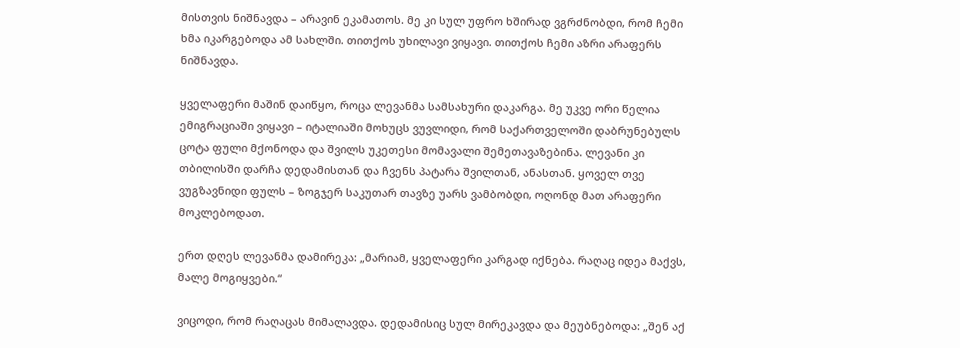მისთვის ნიშნავდა – არავინ ეკამათოს. მე კი სულ უფრო ხშირად ვგრძნობდი, რომ ჩემი ხმა იკარგებოდა ამ სახლში. თითქოს უხილავი ვიყავი. თითქოს ჩემი აზრი არაფერს ნიშნავდა.

ყველაფერი მაშინ დაიწყო, როცა ლევანმა სამსახური დაკარგა. მე უკვე ორი წელია ემიგრაციაში ვიყავი – იტალიაში მოხუცს ვუვლიდი, რომ საქართველოში დაბრუნებულს ცოტა ფული მქონოდა და შვილს უკეთესი მომავალი შემეთავაზებინა. ლევანი კი თბილისში დარჩა დედამისთან და ჩვენს პატარა შვილთან, ანასთან. ყოველ თვე ვუგზავნიდი ფულს – ზოგჯერ საკუთარ თავზე უარს ვამბობდი, ოღონდ მათ არაფერი მოკლებოდათ.

ერთ დღეს ლევანმა დამირეკა: „მარიამ, ყველაფერი კარგად იქნება. რაღაც იდეა მაქვს, მალე მოგიყვები.“

ვიცოდი, რომ რაღაცას მიმალავდა. დედამისიც სულ მირეკავდა და მეუბნებოდა: „შენ აქ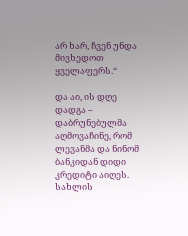არ ხარ, ჩვენ უნდა მივხედოთ ყველაფერს.“

და აი, ის დღე დადგა – დაბრუნებულმა აღმოვაჩინე, რომ ლევანმა და ნინომ ბანკიდან დიდი კრედიტი აიღეს. სახლის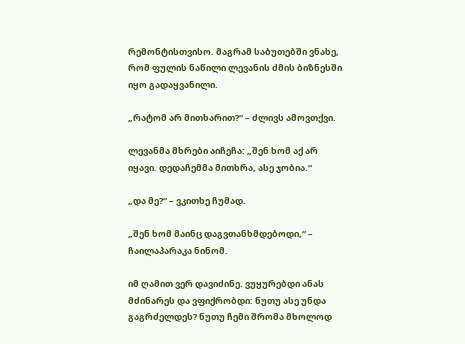რემონტისთვისო. მაგრამ საბუთებში ვნახე, რომ ფულის ნაწილი ლევანის ძმის ბიზნესში იყო გადაყვანილი.

„რატომ არ მითხარით?“ – ძლივს ამოვთქვი.

ლევანმა მხრები აიჩეჩა: „შენ ხომ აქ არ იყავი. დედაჩემმა მითხრა, ასე ჯობია.“

„და მე?“ – ვკითხე ჩუმად.

„შენ ხომ მაინც დაგვთანხმდებოდი,“ – ჩაილაპარაკა ნინომ.

იმ ღამით ვერ დავიძინე. ვუყურებდი ანას მძინარეს და ვფიქრობდი: ნუთუ ასე უნდა გაგრძელდეს? ნუთუ ჩემი შრომა მხოლოდ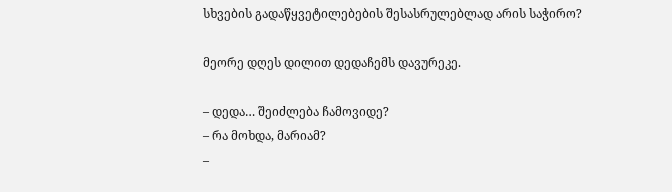სხვების გადაწყვეტილებების შესასრულებლად არის საჭირო?

მეორე დღეს დილით დედაჩემს დავურეკე.

– დედა… შეიძლება ჩამოვიდე?
– რა მოხდა, მარიამ?
–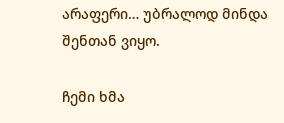არაფერი… უბრალოდ მინდა შენთან ვიყო.

ჩემი ხმა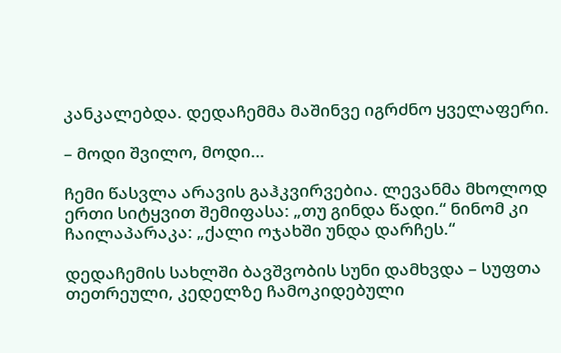კანკალებდა. დედაჩემმა მაშინვე იგრძნო ყველაფერი.

– მოდი შვილო, მოდი…

ჩემი წასვლა არავის გაჰკვირვებია. ლევანმა მხოლოდ ერთი სიტყვით შემიფასა: „თუ გინდა წადი.“ ნინომ კი ჩაილაპარაკა: „ქალი ოჯახში უნდა დარჩეს.“

დედაჩემის სახლში ბავშვობის სუნი დამხვდა – სუფთა თეთრეული, კედელზე ჩამოკიდებული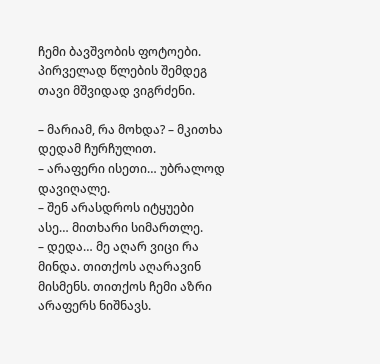ჩემი ბავშვობის ფოტოები. პირველად წლების შემდეგ თავი მშვიდად ვიგრძენი.

– მარიამ, რა მოხდა? – მკითხა დედამ ჩურჩულით.
– არაფერი ისეთი… უბრალოდ დავიღალე.
– შენ არასდროს იტყუები ასე… მითხარი სიმართლე.
– დედა… მე აღარ ვიცი რა მინდა. თითქოს აღარავინ მისმენს. თითქოს ჩემი აზრი არაფერს ნიშნავს.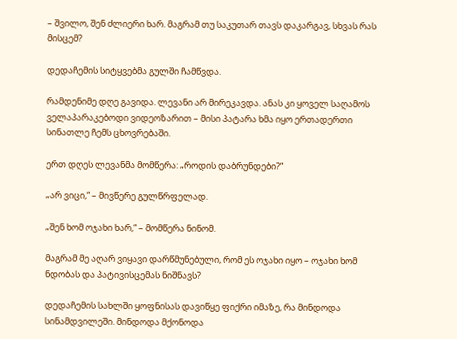– შვილო, შენ ძლიერი ხარ. მაგრამ თუ საკუთარ თავს დაკარგავ, სხვას რას მისცემ?

დედაჩემის სიტყვებმა გულში ჩამწვდა.

რამდენიმე დღე გავიდა. ლევანი არ მირეკავდა. ანას კი ყოველ საღამოს ველაპარაკებოდი ვიდეოზარით – მისი პატარა ხმა იყო ერთადერთი სინათლე ჩემს ცხოვრებაში.

ერთ დღეს ლევანმა მომწერა: „როდის დაბრუნდები?“

„არ ვიცი,“ – მივწერე გულწრფელად.

„შენ ხომ ოჯახი ხარ,“ – მომწერა ნინომ.

მაგრამ მე აღარ ვიყავი დარწმუნებული, რომ ეს ოჯახი იყო – ოჯახი ხომ ნდობას და პატივისცემას ნიშნავს?

დედაჩემის სახლში ყოფნისას დავიწყე ფიქრი იმაზე, რა მინდოდა სინამდვილეში. მინდოდა მქონოდა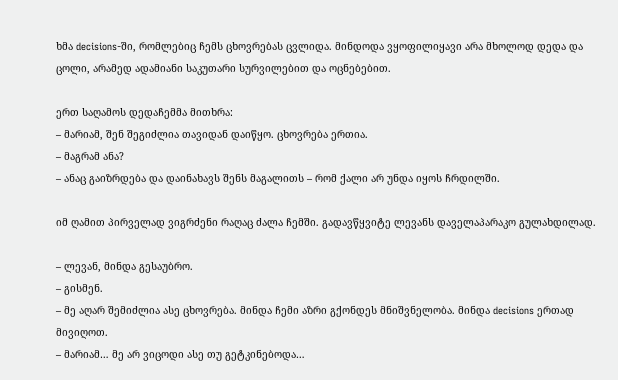ხმა decisions-ში, რომლებიც ჩემს ცხოვრებას ცვლიდა. მინდოდა ვყოფილიყავი არა მხოლოდ დედა და ცოლი, არამედ ადამიანი საკუთარი სურვილებით და ოცნებებით.

ერთ საღამოს დედაჩემმა მითხრა:
– მარიამ, შენ შეგიძლია თავიდან დაიწყო. ცხოვრება ერთია.
– მაგრამ ანა?
– ანაც გაიზრდება და დაინახავს შენს მაგალითს – რომ ქალი არ უნდა იყოს ჩრდილში.

იმ ღამით პირველად ვიგრძენი რაღაც ძალა ჩემში. გადავწყვიტე ლევანს დაველაპარაკო გულახდილად.

– ლევან, მინდა გესაუბრო.
– გისმენ.
– მე აღარ შემიძლია ასე ცხოვრება. მინდა ჩემი აზრი გქონდეს მნიშვნელობა. მინდა decisions ერთად მივიღოთ.
– მარიამ… მე არ ვიცოდი ასე თუ გეტკინებოდა…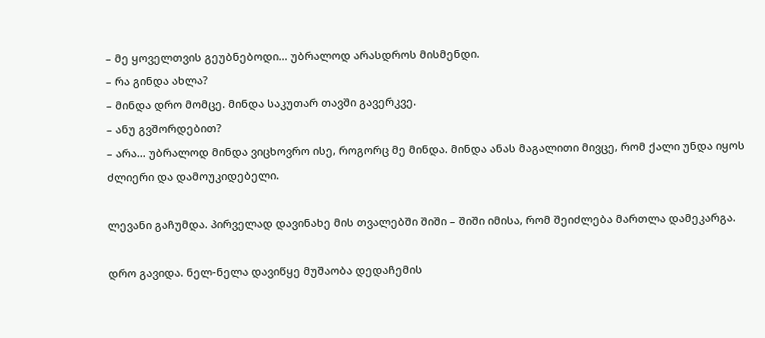– მე ყოველთვის გეუბნებოდი… უბრალოდ არასდროს მისმენდი.
– რა გინდა ახლა?
– მინდა დრო მომცე. მინდა საკუთარ თავში გავერკვე.
– ანუ გვშორდებით?
– არა… უბრალოდ მინდა ვიცხოვრო ისე, როგორც მე მინდა. მინდა ანას მაგალითი მივცე, რომ ქალი უნდა იყოს ძლიერი და დამოუკიდებელი.

ლევანი გაჩუმდა. პირველად დავინახე მის თვალებში შიში – შიში იმისა, რომ შეიძლება მართლა დამეკარგა.

დრო გავიდა. ნელ-ნელა დავიწყე მუშაობა დედაჩემის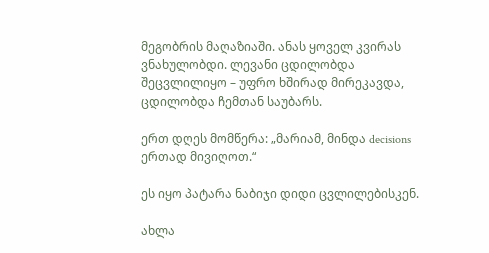მეგობრის მაღაზიაში. ანას ყოველ კვირას ვნახულობდი. ლევანი ცდილობდა შეცვლილიყო – უფრო ხშირად მირეკავდა, ცდილობდა ჩემთან საუბარს.

ერთ დღეს მომწერა: „მარიამ, მინდა decisions ერთად მივიღოთ.“

ეს იყო პატარა ნაბიჯი დიდი ცვლილებისკენ.

ახლა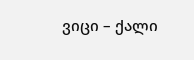ვიცი – ქალი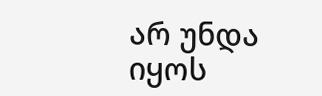არ უნდა იყოს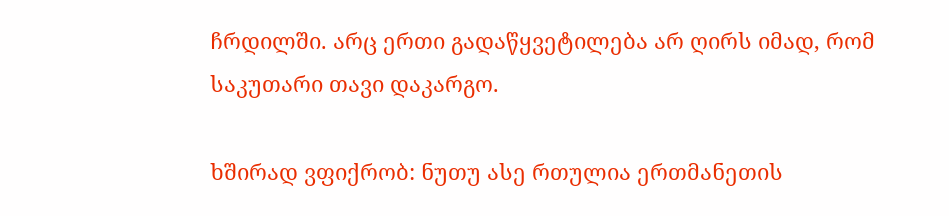ჩრდილში. არც ერთი გადაწყვეტილება არ ღირს იმად, რომ საკუთარი თავი დაკარგო.

ხშირად ვფიქრობ: ნუთუ ასე რთულია ერთმანეთის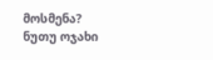მოსმენა? ნუთუ ოჯახი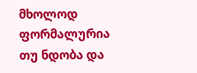მხოლოდ ფორმალურია თუ ნდობა და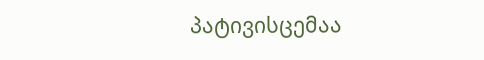პატივისცემაა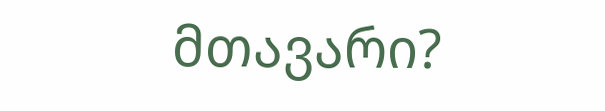მთავარი?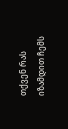თქვენ რას იზამდით ჩემს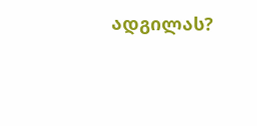ადგილას?